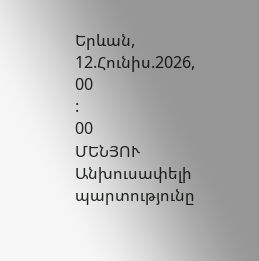Երևան, 12.Հունիս.2026,
00
:
00
ՄԵՆՅՈՒ
Անխուսափելի պարտությունը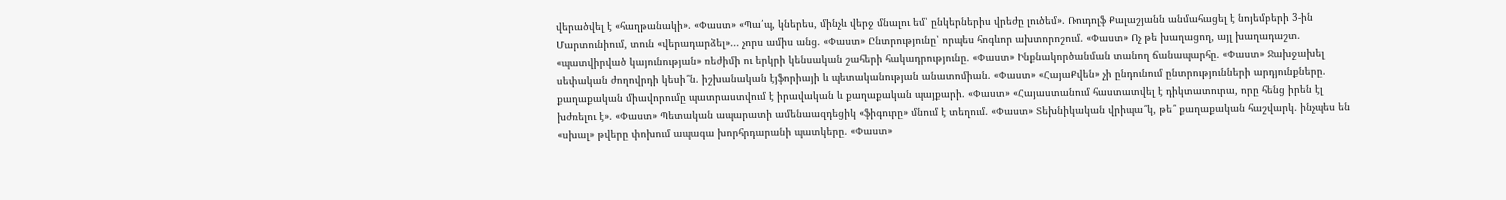վերածվել է «հաղթանակի». «Փաստ» «Պա՛պ, կներես, մինչև վերջ մնալու եմ՝ ընկերներիս վրեժը լուծեմ». Ռուդոլֆ Քալաշյանն անմահացել է նոյեմբերի 3-ին Մարտունիում, տուն «վերադարձել»... չորս ամիս անց. «Փաստ» Ընտրությունը՝ որպես հոգևոր ախտորոշում. «Փաստ» Ոչ թե խաղացող, այլ խաղադաշտ. «պատվիրված կայունության» ռեժիմի ու երկրի կենսական շահերի հակադրությունը. «Փաստ» Ինքնակործանման տանող ճանապարհը. «Փաստ» Ջախջախել սեփական ժողովրդի կեսի՞ն. իշխանական էյֆորիայի և պետականության անատոմիան. «Փաստ» «ՀայաՔվեն» չի ընդունում ընտրությունների արդյունքները. քաղաքական միավորումը պատրաստվում է իրավական և քաղաքական պայքարի. «Փաստ» «Հայաստանում հաստատվել է դիկտատուրա, որը հենց իրեն էլ խժռելու է». «Փաստ» Պետական ապարատի ամենաազդեցիկ «ֆիգուրը» մնում է տեղում. «Փաստ» Տեխնիկական վրիպա՞կ, թե՞ քաղաքական հաշվարկ. ինչպես են «սխալ» թվերը փոխում ապագա խորհրդարանի պատկերը. «Փաստ»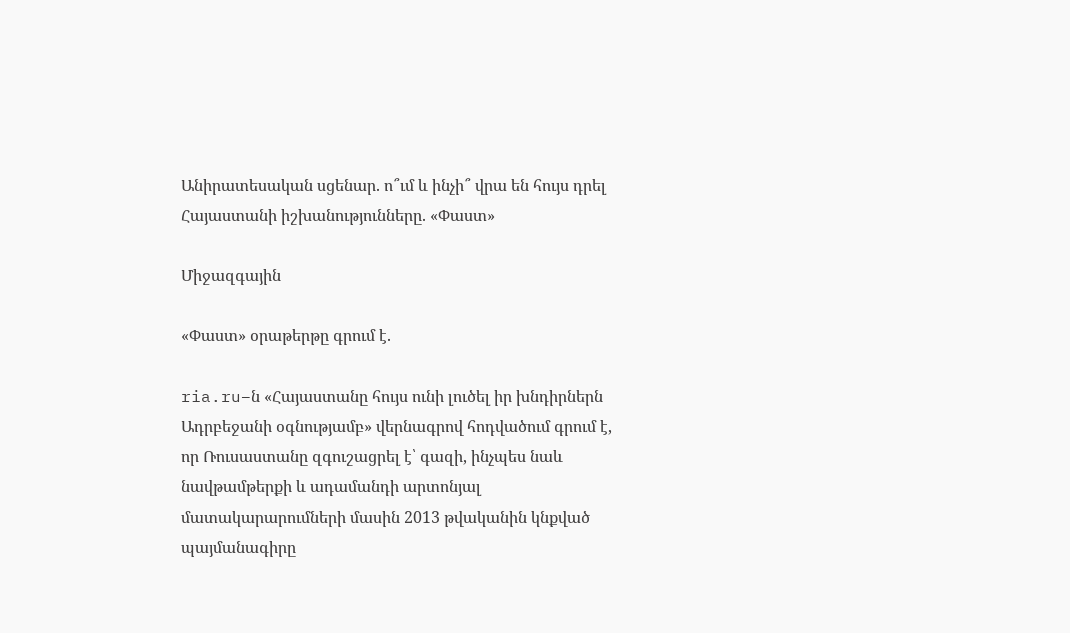Անիրատեսական սցենար. ո՞ւմ և ինչի՞ վրա են հույս դրել Հայաստանի իշխանությունները. «Փաստ»

Միջազգային

«Փաստ» օրաթերթը գրում է.

ria.ru–ն «Հայաստանը հույս ունի լուծել իր խնդիրներն Ադրբեջանի օգնությամբ» վերնագրով հոդվածում գրում է, որ Ռուսաստանը զգուշացրել է՝ գազի, ինչպես նաև նավթամթերքի և ադամանդի արտոնյալ մատակարարումների մասին 2013 թվականին կնքված պայմանագիրը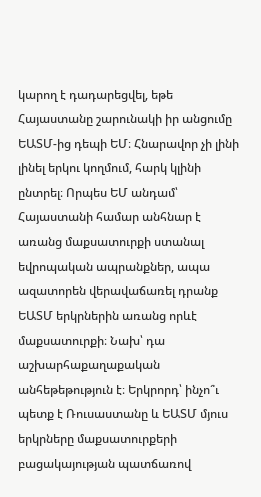կարող է դադարեցվել, եթե Հայաստանը շարունակի իր անցումը ԵԱՏՄ-ից դեպի ԵՄ։ Հնարավոր չի լինի լինել երկու կողմում, հարկ կլինի ընտրել։ Որպես ԵՄ անդամ՝ Հայաստանի համար անհնար է առանց մաքսատուրքի ստանալ եվրոպական ապրանքներ, ապա ազատորեն վերավաճառել դրանք ԵԱՏՄ երկրներին առանց որևէ մաքսատուրքի։ Նախ՝ դա աշխարհաքաղաքական անհեթեթություն է։ Երկրորդ՝ ինչո՞ւ պետք է Ռուսաստանը և ԵԱՏՄ մյուս երկրները մաքսատուրքերի բացակայության պատճառով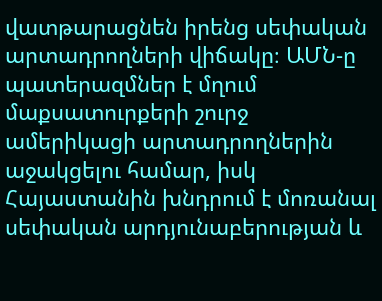վատթարացնեն իրենց սեփական արտադրողների վիճակը։ ԱՄՆ-ը պատերազմներ է մղում մաքսատուրքերի շուրջ ամերիկացի արտադրողներին աջակցելու համար, իսկ Հայաստանին խնդրում է մոռանալ սեփական արդյունաբերության և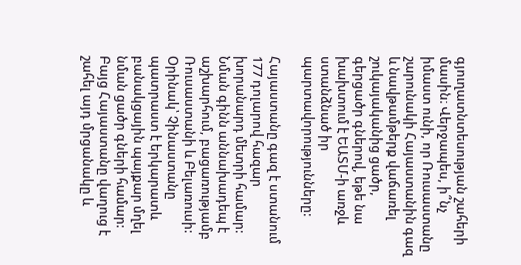գյուղատնտեսության շահերի մասին։ Վերջապես, ի՞նչ իմաստ ունի, որ Ռուսաստանը շարունակի Հայաստանին գազ և նավթամթերք վաճառել շուկայականից ցածր, գերցածր գներով, եթե նա խախտում է ԵԱՏՄ-ի առջև ստանձնած իր պարտավորությունները:

Հայաստանը գազ է ստանում 177 դոլարով հազար խորանարդ մետրի համար: Նման գինն աննախադեպ է աշխարհում, բացառությամբ Ռուսաստանի և Բելառուսի: Օրինակ՝ Չինաստանը պատրաստ է երկարատև բանակցային պայքար մղել նման ցածր գների համար: Բայց Հայաստանը վաղուց է շահել այդ մրցանակը և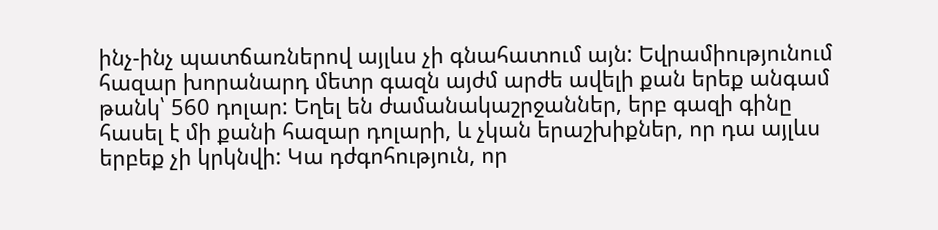ինչ-ինչ պատճառներով այլևս չի գնահատում այն: Եվրամիությունում հազար խորանարդ մետր գազն այժմ արժե ավելի քան երեք անգամ թանկ՝ 560 դոլար: Եղել են ժամանակաշրջաններ, երբ գազի գինը հասել է մի քանի հազար դոլարի, և չկան երաշխիքներ, որ դա այլևս երբեք չի կրկնվի: Կա դժգոհություն, որ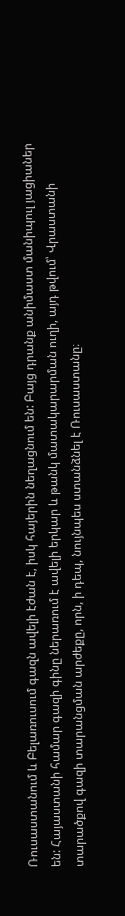Ռուսաստանում և Բելառուսում գազն ավելի էժան է, իսկ հայերին նեղացնում են: Բայց դրանք անիմաստ մանիպուլ յացիաներ են: Հայաստանի համար գազի գինը ներառում է ավելի երկար և թանկ մատակարարման ուղի, այդ թվում՝ Վրաստանի տարածքով գազի տարանցման արժեքը, որն, ի դեպ, նույնպես ստանձնել է Ռուսաստանը։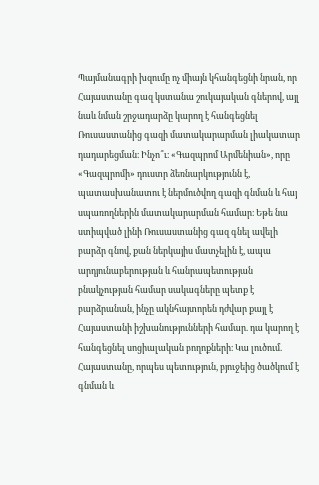Պայմանագրի խզումը ոչ միայն կհանգեցնի նրան, որ Հայաստանը գազ կստանա շուկայական գներով, այլ նաև նման շրջադարձը կարող է հանգեցնել Ռուսաստանից գազի մատակարարման լիակատար դադարեցման։ Ինչո՞ւ։ «Գազպրոմ Արմենիան», որը «Գազպրոմի» դուստր ձեռնարկությունն է, պատասխանատու է ներմուծվող գազի գնման և հայ սպառողներին մատակարարման համար։ Եթե նա ստիպված լինի Ռուսաստանից գազ գնել ավելի բարձր գնով, քան ներկայիս մատչելին է, ապա արդյունաբերության և հանրապետության բնակչության համար սակագները պետք է բարձրանան, ինչը ակնհայտորեն դժվար քայլ է Հայաստանի իշխանությունների համար. դա կարող է հանգեցնել սոցիալական բողոքների։ Կա լուծում. Հայաստանը, որպես պետություն, բյուջեից ծածկում է գնման և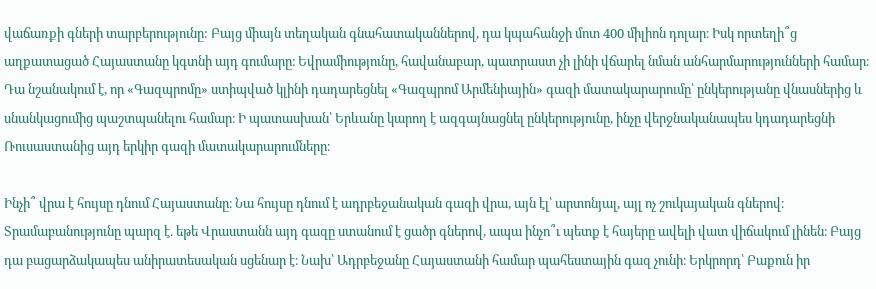վաճառքի գների տարբերությունը: Բայց միայն տեղական գնահատականներով, դա կպահանջի մոտ 400 միլիոն դոլար։ Իսկ որտեղի՞ց աղքատացած Հայաստանը կգտնի այդ գումարը։ Եվրամիությունը, հավանաբար, պատրաստ չի լինի վճարել նման անհարմարությունների համար։ Դա նշանակում է, որ «Գազպրոմը» ստիպված կլինի դադարեցնել «Գազպրոմ Արմենիային» գազի մատակարարումը՝ ընկերությանը վնասներից և սնանկացումից պաշտպանելու համար։ Ի պատասխան՝ Երևանը կարող է ազգայնացնել ընկերությունը, ինչը վերջնականապես կդադարեցնի Ռուսաստանից այդ երկիր գազի մատակարարումները։

Ինչի՞ վրա է հույսը դնում Հայաստանը։ Նա հույսը դնում է ադրբեջանական գազի վրա, այն էլ՝ արտոնյալ, այլ ոչ շուկայական գներով։ Տրամաբանությունը պարզ է. եթե Վրաստանն այդ գազը ստանում է ցածր գներով, ապա ինչո՞ւ պետք է հայերը ավելի վատ վիճակում լինեն։ Բայց դա բացարձակապես անիրատեսական սցենար է։ Նախ՝ Ադրբեջանը Հայաստանի համար պահեստային գազ չունի։ Երկրորդ՝ Բաքուն իր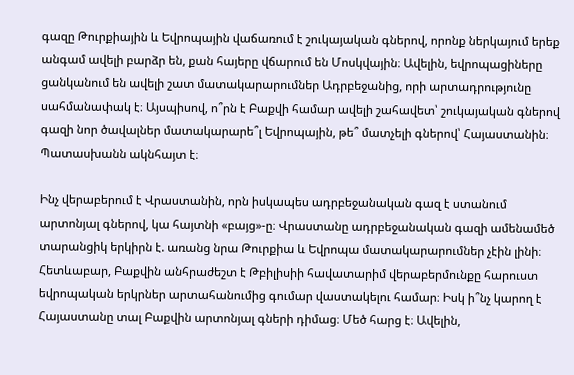գազը Թուրքիային և Եվրոպային վաճառում է շուկայական գներով, որոնք ներկայում երեք անգամ ավելի բարձր են, քան հայերը վճարում են Մոսկվային։ Ավելին, եվրոպացիները ցանկանում են ավելի շատ մատակարարումներ Ադրբեջանից, որի արտադրությունը սահմանափակ է։ Այսպիսով, ո՞րն է Բաքվի համար ավելի շահավետ՝ շուկայական գներով գազի նոր ծավալներ մատակարարե՞լ Եվրոպային, թե՞ մատչելի գներով՝ Հայաստանին։ Պատասխանն ակնհայտ է։

Ինչ վերաբերում է Վրաստանին, որն իսկապես ադրբեջանական գազ է ստանում արտոնյալ գներով, կա հայտնի «բայց»-ը։ Վրաստանը ադրբեջանական գազի ամենամեծ տարանցիկ երկիրն է. առանց նրա Թուրքիա և Եվրոպա մատակարարումներ չէին լինի։ Հետևաբար, Բաքվին անհրաժեշտ է Թբիլիսիի հավատարիմ վերաբերմունքը հարուստ եվրոպական երկրներ արտահանումից գումար վաստակելու համար։ Իսկ ի՞նչ կարող է Հայաստանը տալ Բաքվին արտոնյալ գների դիմաց։ Մեծ հարց է։ Ավելին,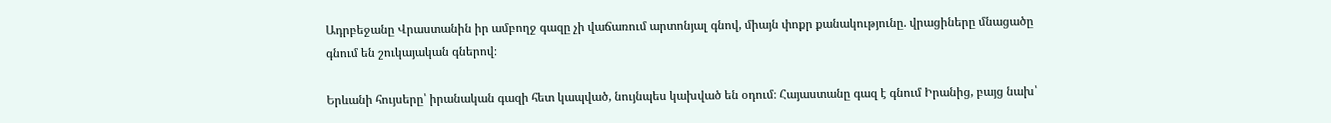Ադրբեջանը Վրաստանին իր ամբողջ գազը չի վաճառում արտոնյալ գնով, միայն փոքր քանակությունը. վրացիները մնացածը գնում են շուկայական գներով։

Երևանի հույսերը՝ իրանական գազի հետ կապված, նույնպես կախված են օդում։ Հայաստանը գազ է գնում Իրանից, բայց նախ՝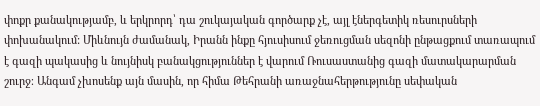փոքր քանակությամբ, և երկրորդ՝ դա շուկայական գործարք չէ, այլ էներգետիկ ռեսուրսների փոխանակում: Միևնույն ժամանակ, Իրանն ինքը հյուսիսում ջեռուցման սեզոնի ընթացքում տառապում է գազի պակասից և նույնիսկ բանակցություններ է վարում Ռուսաստանից գազի մատակարարման շուրջ։ Անգամ չխոսենք այն մասին, որ հիմա Թեհրանի առաջնահերթությունը սեփական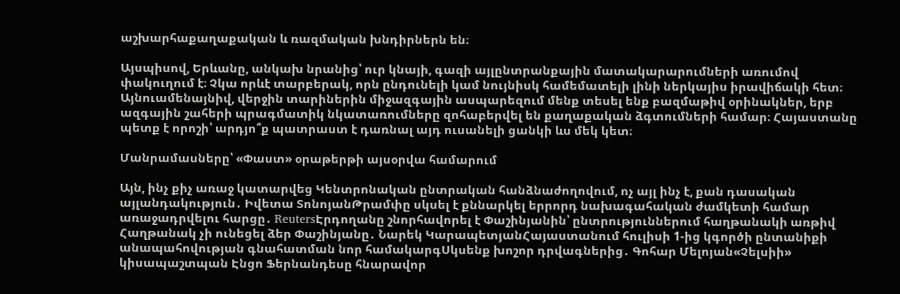աշխարհաքաղաքական և ռազմական խնդիրներն են։

Այսպիսով, Երևանը, անկախ նրանից՝ ուր կնայի, գազի այլընտրանքային մատակարարումների առումով փակուղում է։ Չկա որևէ տարբերակ, որն ընդունելի կամ նույնիսկ համեմատելի լինի ներկայիս իրավիճակի հետ։ Այնուամենայնիվ, վերջին տարիներին միջազգային ասպարեզում մենք տեսել ենք բազմաթիվ օրինակներ, երբ ազգային շահերի պրագմատիկ նկատառումները զոհաբերվել են քաղաքական ձգտումների համար։ Հայաստանը պետք է որոշի՝ արդյո՞ք պատրաստ է դառնալ այդ ուսանելի ցանկի ևս մեկ կետ։

Մանրամասները՝ «Փաստ» օրաթերթի այսօրվա համարում

Այն, ինչ քիչ առաջ կատարվեց Կենտրոնական ընտրական հանձնաժողովում, ոչ այլ ինչ է, քան դասական այլանդակություն․ Իվետա ՏոնոյանԹրամփը սկսել է քննարկել երրորդ նախագահական ժամկետի համար առաջադրվելու հարցը․ ReutersԷրդողանը շնորհավորել է Փաշինյանին՝ ընտրություններում հաղթանակի առթիվ Հաղթանակ չի ունեցել ձեր Փաշինյանը․ Նարեկ ԿարապետյանՀայաստանում հուլիսի 1-ից կգործի ընտանիքի անապահովության գնահատման նոր համակարգՍկսենք խոշոր դրվագներից․ Գոհար Մելոյան«Չելսիի» կիսապաշտպան Էնցո Ֆերնանդեսը հնարավոր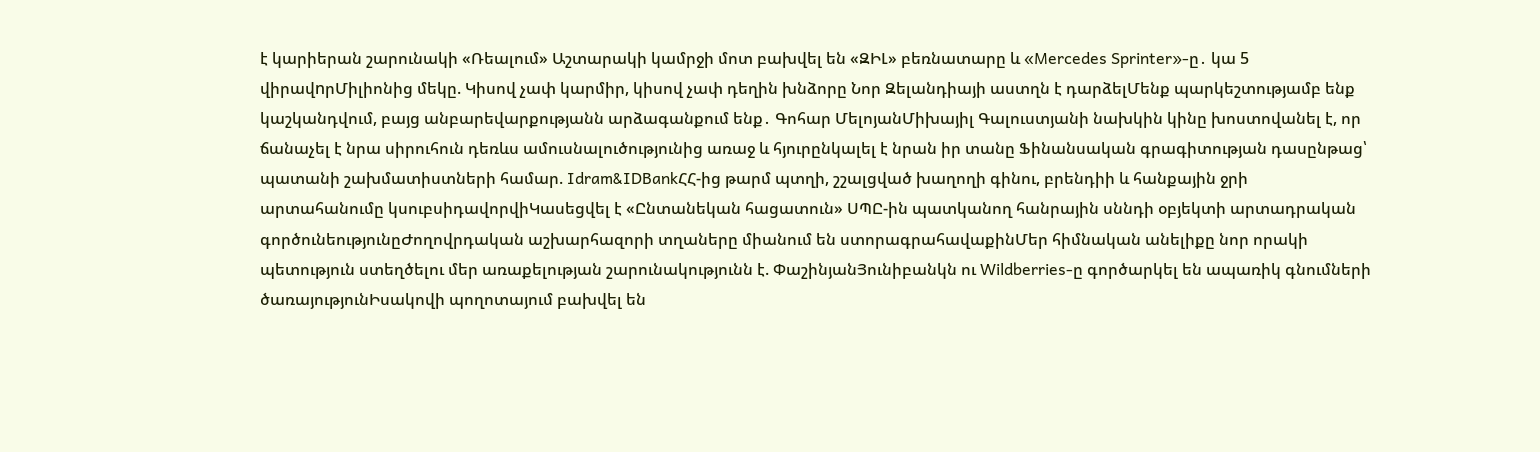է կարիերան շարունակի «Ռեալում» Աշտարակի կամրջի մոտ բախվել են «ԶԻԼ» բեռնատարը և «Mercedes Sprinter»-ը․ կա 5 վիրավnրՄիլիոնից մեկը. Կիսով չափ կարմիր, կիսով չափ դեղին խնձորը Նոր Զելանդիայի աստղն է դարձելՄենք պարկեշտությամբ ենք կաշկանդվում, բայց անբարեվարքությանն արձագանքում ենք․ Գոհար ՄելոյանՄիխայիլ Գալուստյանի նախկին կինը խոստովանել է, որ ճանաչել է նրա սիրուհուն դեռևս ամուսնալուծությունից առաջ և հյուրընկալել է նրան իր տանը Ֆինանսական գրագիտության դասընթաց՝ պատանի շախմատիստների համար. Idram&IDBankՀՀ-ից թարմ պտղի, շշալցված խաղողի գինու, բրենդիի և հանքային ջրի արտահանումը կսուբսիդավորվիԿասեցվել է «Ընտանեկան հացատուն» ՍՊԸ-ին պատկանող հանրային սննդի օբյեկտի արտադրական գործունեությունըԺողովրդական աշխարհազորի տղաները միանում են ստորագրահավաքինՄեր հիմնական անելիքը նոր որակի պետություն ստեղծելու մեր առաքելության շարունակությունն է. ՓաշինյանՅունիբանկն ու Wildberries-ը գործարկել են ապառիկ գնումների ծառայությունԻսակովի պողոտայում բախվել են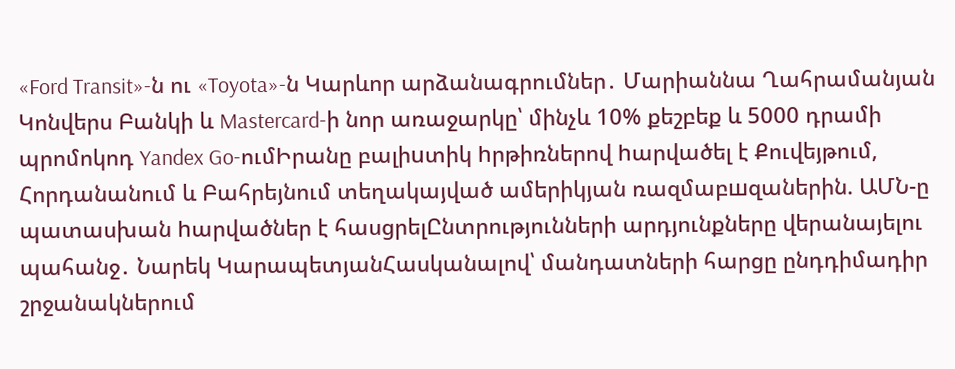«Ford Transit»-ն ու «Toyota»-ն Կարևոր արձանագրումներ․ Մարիաննա Ղահրամանյան Կոնվերս Բանկի և Mastercard-ի նոր առաջարկը՝ մինչև 10% քեշբեք և 5000 դրամի պրոմոկոդ Yandex Go-ումԻրանը բալիuտիկ hրթիռներով hարվածել է Քուվեյթում, Հորդանանում և Բահրեյնում տեղակայված ամերիկյան ռազմաբшզաներին. ԱՄՆ-ը պատասխան hարվածներ է հասցրելԸնտրությունների արդյունքները վերանայելու պահանջ․ Նարեկ ԿարապետյանՀասկանալով՝ մանդատների հարցը ընդդիմադիր շրջանակներում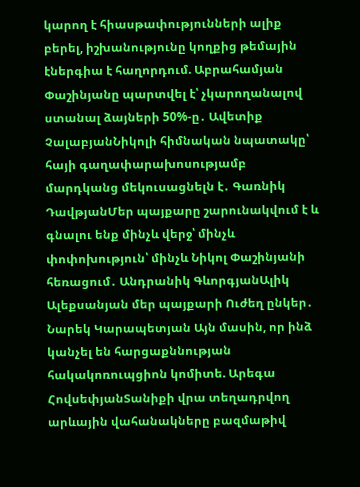կարող է հիասթափությունների ալիք բերել, իշխանությունը կողքից թեմային էներգիա է հաղորդում. Աբրահամյան Փաշինյանը պարտվել է՝ չկարողանալով ստանալ ձայների 50%-ը․ Ավետիք ՉալաբյանՆիկոլի հիմնական նպատակը՝ հայի գաղափարախոսությամբ մարդկանց մեկուսացնելն է․ Գառնիկ ԴավթյանՄեր պայքարը շարունակվում է և գնալու ենք մինչև վերջ՝ մինչև փոփոխություն՝ մինչև Նիկոլ Փաշինյանի հեռացում․ Անդրանիկ ԳևորգյանԱլիկ Ալեքսանյան մեր պայքարի Ուժեղ ընկեր․ Նարեկ Կարապետյան Այն մասին, որ ինձ կանչել են հարցաքննության հակակոռուպցիոն կոմիտե. Արեգա ՀովսեփյանՏանիքի վրա տեղադրվող արևային վահանակները բազմաթիվ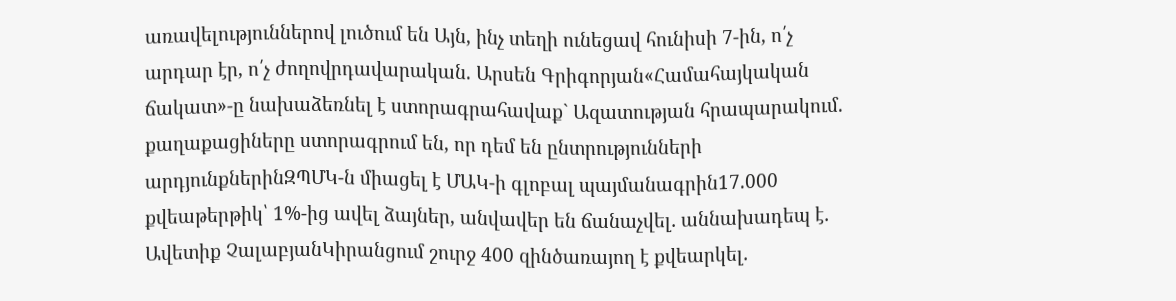առավելություններով լուծում են Այն, ինչ տեղի ունեցավ հունիսի 7-ին, ո՛չ արդար էր, ո՛չ ժողովրդավարական. Արսեն Գրիգորյան«Համահայկական ճակատ»-ը նախաձեռնել է ստորագրահավաք` Ազատության հրապարակում. քաղաքացիները ստորագրում են, որ դեմ են ընտրությունների արդյունքներինԶՊՄԿ-ն միացել է ՄԱԿ-ի գլոբալ պայմանագրին17.000 քվեաթերթիկ՝ 1%-ից ավել ձայներ, անվավեր են ճանաչվել․ աննախադեպ է․ Ավետիք ՉալաբյանԿիրանցում շուրջ 400 զինծառայող է քվեարկել․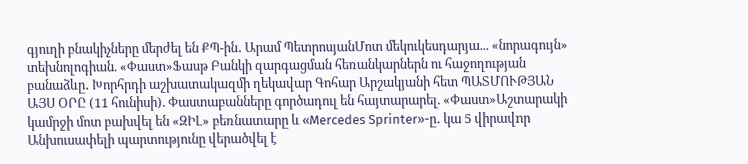գյուղի բնակիչները մերժել են ՔՊ-ին․ Արամ ՊետրոսյանՄոտ մեկուկեսդարյա... «նորագույն» տեխնոլոգիան. «Փաստ»Ֆասթ Բանկի զարգացման հեռանկարներն ու հաջողության բանաձևը․ Խորհրդի աշխատակազմի ղեկավար Գոհար Արշակյանի հետ ՊԱՏՄՈՒԹՅԱՆ ԱՅՍ ՕՐԸ (11 հունիսի). Փաստաբանները գործադուլ են հայտարարել. «Փաստ»Աշտարակի կամրջի մոտ բախվել են «ԶԻԼ» բեռնատարը և «Mercedes Sprinter»-ը․ կա 5 վիրավnր Անխուսափելի պարտությունը վերածվել է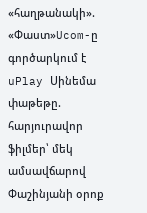«հաղթանակի». «Փաստ»Ucom-ը գործարկում է uPlay Սինեմա փաթեթը. հարյուրավոր ֆիլմեր՝ մեկ ամսավճարով Փաշինյանի օրոք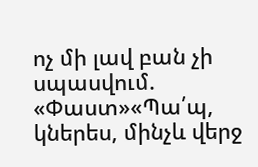ոչ մի լավ բան չի սպասվում. «Փաստ»«Պա՛պ, կներես, մինչև վերջ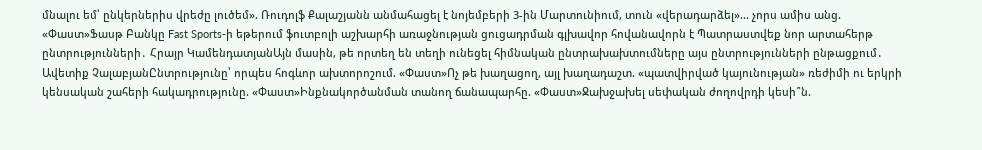մնալու եմ՝ ընկերներիս վրեժը լուծեմ». Ռուդոլֆ Քալաշյանն անմահացել է նոյեմբերի 3-ին Մարտունիում, տուն «վերադարձել»... չորս ամիս անց. «Փաստ»Ֆասթ Բանկը Fast Sports-ի եթերում ֆուտբոլի աշխարհի առաջնության ցուցադրման գլխավոր հովանավորն է Պատրաստվեք նոր արտահերթ ընտրությունների․ Հրայր ԿամենդատյանԱյն մասին, թե որտեղ են տեղի ունեցել հիմնական ընտրախախտումները այս ընտրությունների ընթացքում․ Ավետիք ՉալաբյանԸնտրությունը՝ որպես հոգևոր ախտորոշում. «Փաստ»Ոչ թե խաղացող, այլ խաղադաշտ. «պատվիրված կայունության» ռեժիմի ու երկրի կենսական շահերի հակադրությունը. «Փաստ»Ինքնակործանման տանող ճանապարհը. «Փաստ»Ջախջախել սեփական ժողովրդի կեսի՞ն.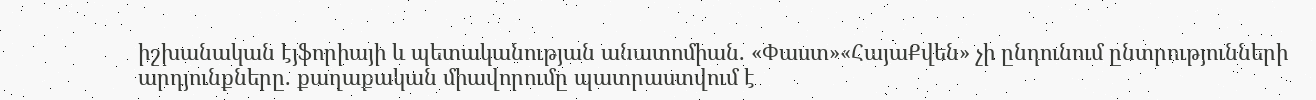իշխանական էյֆորիայի և պետականության անատոմիան. «Փաստ»«ՀայաՔվեն» չի ընդունում ընտրությունների արդյունքները. քաղաքական միավորումը պատրաստվում է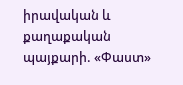իրավական և քաղաքական պայքարի. «Փաստ»